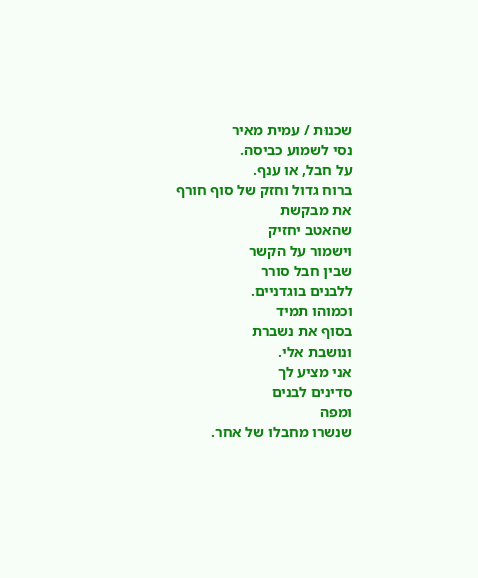שכנוּת / עמית מאיר
נסי לשמוע כביסה.
על חבל, או ענף.
ברוח גדול וחזק של סוף חורף
את מבקשת
שהאטב יחזיק
וישמור על הקשר
שבין חבל סורר
ללבנים בוגדניים.
וכמוהו תמיד
בסוף את נשברת
ונושבת אלי.
אני מציע לך
סדינים לבנים
ומפה
שנשרו מחבלו של אחר.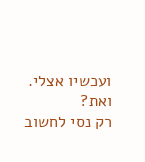ועכשיו אצלי.
ואת?
רק נסי לחשוב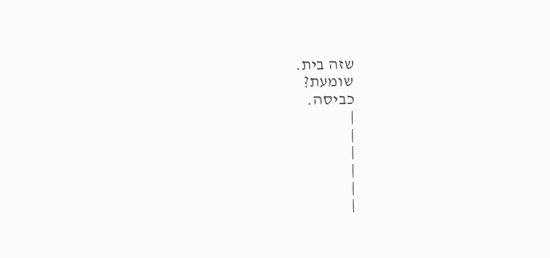שזה בית.
שומעת?
כביסה.
|
|
|
|
|
|